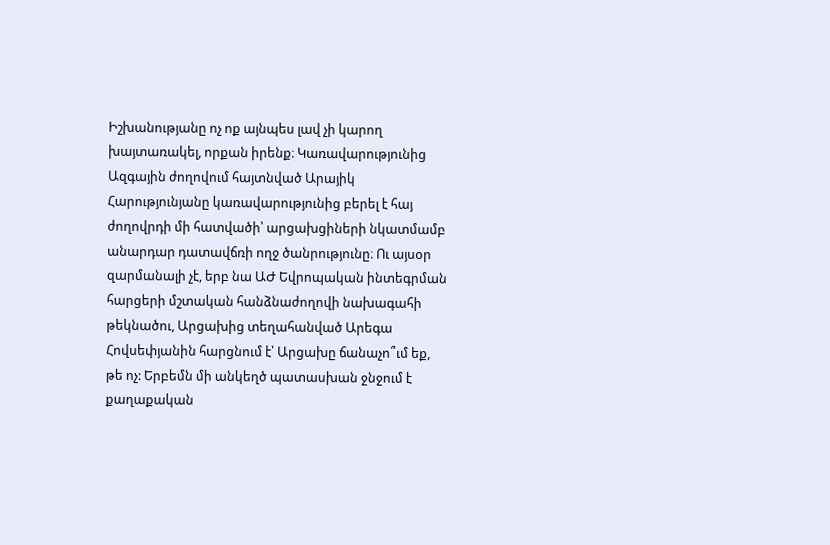Իշխանությանը ոչ ոք այնպես լավ չի կարող խայտառակել, որքան իրենք։ Կառավարությունից Ազգային ժողովում հայտնված Արայիկ Հարությունյանը կառավարությունից բերել է հայ ժողովրդի մի հատվածի՝ արցախցիների նկատմամբ անարդար դատավճռի ողջ ծանրությունը։ Ու այսօր զարմանալի չէ, երբ նա ԱԺ Եվրոպական ինտեգրման հարցերի մշտական հանձնաժողովի նախագահի թեկնածու, Արցախից տեղահանված Արեգա Հովսեփյանին հարցնում է՝ Արցախը ճանաչո՞ւմ եք, թե ոչ: Երբեմն մի անկեղծ պատասխան ջնջում է քաղաքական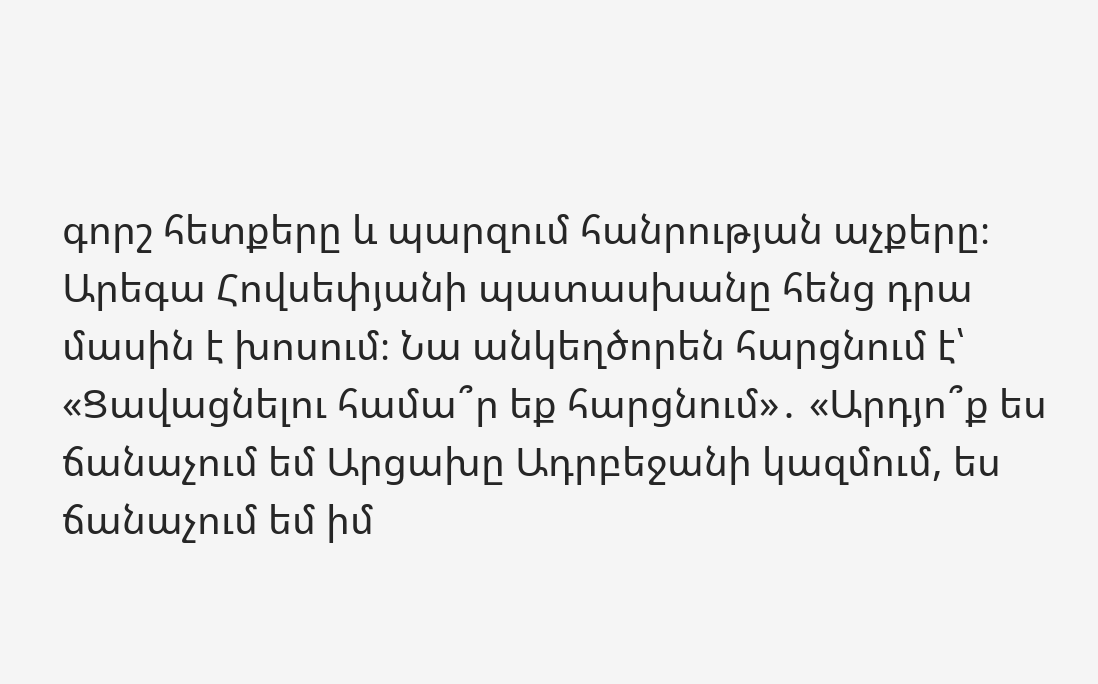գորշ հետքերը և պարզում հանրության աչքերը։
Արեգա Հովսեփյանի պատասխանը հենց դրա մասին է խոսում։ Նա անկեղծորեն հարցնում է՝ «Ցավացնելու համա՞ր եք հարցնում»․ «Արդյո՞ք ես ճանաչում եմ Արցախը Ադրբեջանի կազմում, ես ճանաչում եմ իմ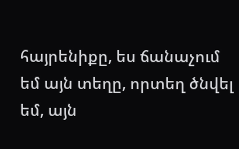հայրենիքը, ես ճանաչում եմ այն տեղը, որտեղ ծնվել եմ, այն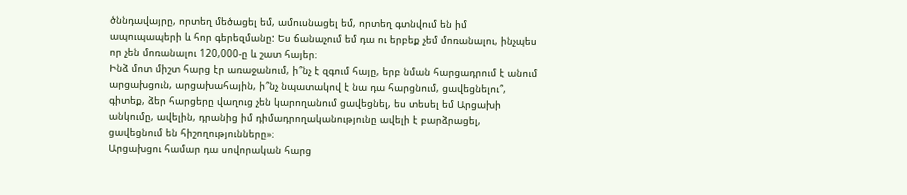ծննդավայրը, որտեղ մեծացել եմ, ամուսնացել եմ, որտեղ գտնվում են իմ ապուպապերի և հոր գերեզմանը: Ես ճանաչում եմ դա ու երբեք չեմ մոռանալու, ինչպես որ չեն մոռանալու 120,000-ը և շատ հայեր։
Ինձ մոտ միշտ հարց էր առաջանում, ի՞նչ է զգում հայը, երբ նման հարցադրում է անում արցախցուն, արցախահային, ի՞նչ նպատակով է նա դա հարցնում, ցավեցնելու՞, գիտեք, ձեր հարցերը վաղուց չեն կարողանում ցավեցնել, ես տեսել եմ Արցախի անկումը, ավելին, դրանից իմ դիմադրողականությունը ավելի է բարձրացել, ցավեցնում են հիշողությունները»։
Արցախցու համար դա սովորական հարց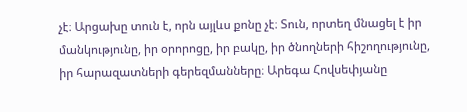չէ։ Արցախը տուն է, որն այլևս քոնը չէ։ Տուն, որտեղ մնացել է իր մանկությունը, իր օրորոցը, իր բակը, իր ծնողների հիշողությունը, իր հարազատների գերեզմանները։ Արեգա Հովսեփյանը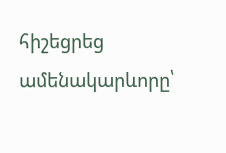հիշեցրեց ամենակարևորը՝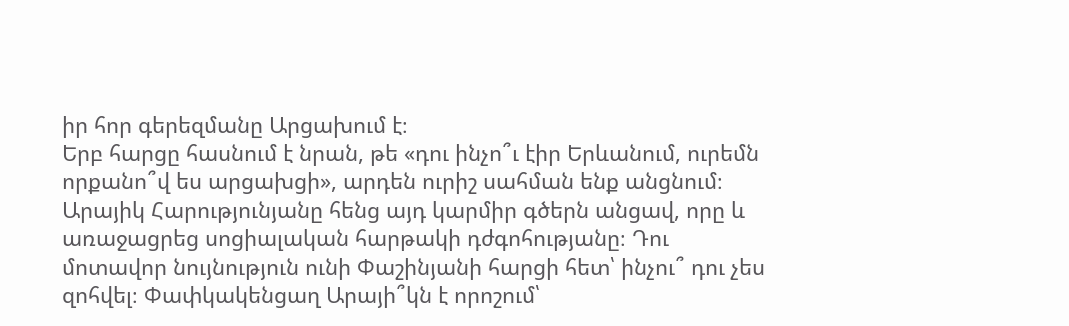իր հոր գերեզմանը Արցախում է։
Երբ հարցը հասնում է նրան, թե «դու ինչո՞ւ էիր Երևանում, ուրեմն որքանո՞վ ես արցախցի», արդեն ուրիշ սահման ենք անցնում։ Արայիկ Հարությունյանը հենց այդ կարմիր գծերն անցավ, որը և առաջացրեց սոցիալական հարթակի դժգոհությանը։ Դու մոտավոր նույնություն ունի Փաշինյանի հարցի հետ՝ ինչու՞ դու չես զոհվել։ Փափկակենցաղ Արայի՞կն է որոշում՝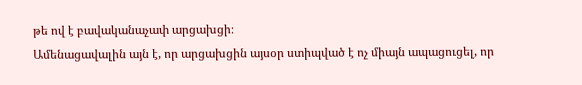թե ով է բավականաչափ արցախցի։
Ամենացավալին այն է, որ արցախցին այսօր ստիպված է ոչ միայն ապացուցել, որ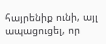հայրենիք ունի, այլ ապացուցել, որ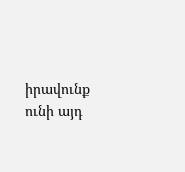իրավունք ունի այդ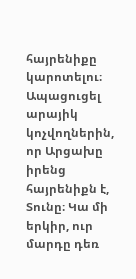հայրենիքը կարոտելու։ Ապացուցել արայիկ կոչվողներին, որ Արցախը իրենց հայրենիքն է, Տունը։ Կա մի երկիր, ուր մարդը դեռ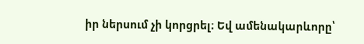իր ներսում չի կորցրել։ Եվ ամենակարևորը՝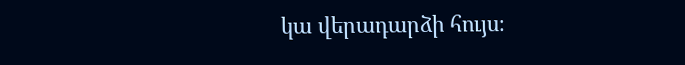կա վերադարձի հույս։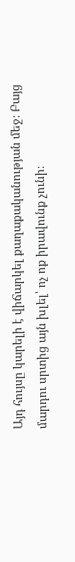Այդ հույսը կարելի է վիճարկել քաղաքականության մեջ։ Բայց մարդու սրտից այն խլել՝ ոչ ոք իրավունք չունի։